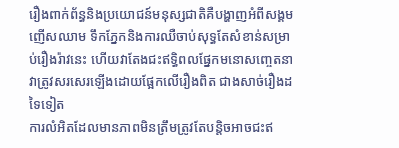រឿងពាក់ព័ន្ធនិងប្រយោជន៍មនុស្សជាតិគឺបង្ហាញអំពីសង្គម
ញើសឈាម ទឹកភ្នែកនិងការឈឺចាប់សុទ្ធតែសំខាន់សម្រាប់រឿងរ៉ាវនេះ ហើយវាតែងជះឥទ្ធិពលផ្នែកមនោសញ្ចេតនា វាត្រូវសរសេរឡើងដោយផ្អែកលើរឿងពិត ជាងសាច់រឿងដទៃទៀត
ការលំអិតដែលមានភាពមិនត្រឹមត្រូវតែបន្តិចអាចជះឥ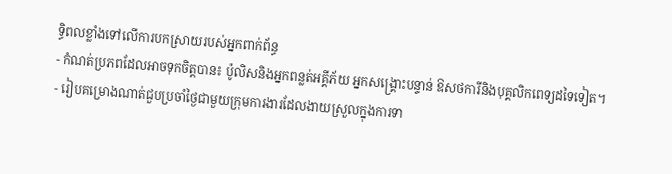ទ្ធិពលខ្លាំងទៅលើការបកស្រាយរបស់អ្នកពាក់ព័ន្ធ
- កំណត់ប្រភពដែលអាចទុកចិត្តបាន៖ ប៉ូលិសនិងអ្នកពន្លត់អគ្គីភ័យ អ្នកសង្រ្គោះបន្ទាន់ ឱសថការីនិងបុគ្គលិកពេទ្យដទៃទៀត។
- រៀបគម្រោងណាត់ជួបប្រចាំថ្ងៃជាមួយក្រុមការងារដែលងាយស្រួលក្នុងការទា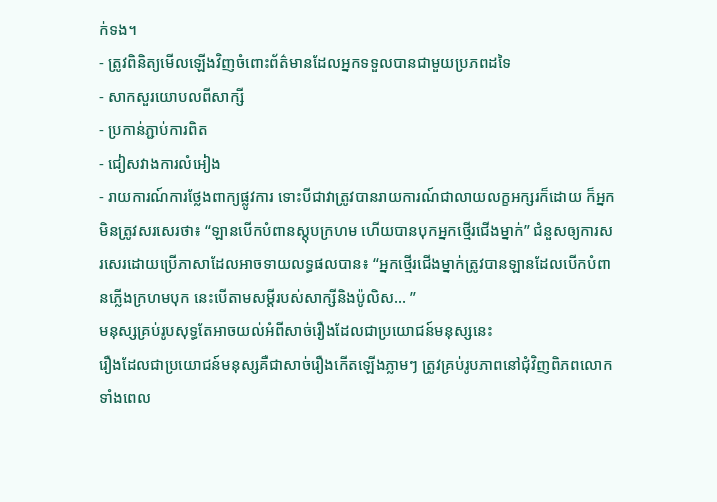ក់ទង។
- ត្រូវពិនិត្យមើលឡើងវិញចំពោះព័ត៌មានដែលអ្នកទទួលបានជាមួយប្រភពដទៃ
- សាកសួរយោបលពីសាក្សី
- ប្រកាន់ភ្ជាប់ការពិត
- ជៀសវាងការលំអៀង
- រាយការណ៍ការថ្លែងពាក្យផ្លូវការ ទោះបីជាវាត្រូវបានរាយការណ៍ជាលាយលក្ខអក្សរក៏ដោយ ក៏អ្នកមិនត្រូវសរសេរថា៖ “ឡានបើកបំពានស្តុបក្រហម ហើយបានបុកអ្នកថ្មើរជើងម្នាក់” ជំនួសឲ្យការសរសេរដោយប្រើភាសាដែលអាចទាយលទ្ធផលបាន៖ “អ្នកថ្មើរជើងម្នាក់ត្រូវបានឡានដែលបើកបំពានភ្លើងក្រហមបុក នេះបើតាមសម្តីរបស់សាក្សីនិងប៉ូលិស… ”
មនុស្សគ្រប់រូបសុទ្ធតែអាចយល់អំពីសាច់រឿងដែលជាប្រយោជន៍មនុស្សនេះ
រឿងដែលជាប្រយោជន៍មនុស្សគឺជាសាច់រឿងកើតឡើងភ្លាមៗ ត្រូវគ្រប់រូបភាពនៅជុំវិញពិភពលោកទាំងពេល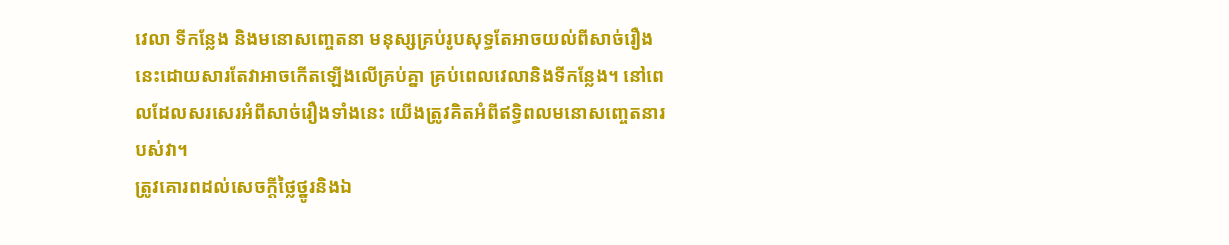វេលា ទីកន្លែង និងមនោសញ្ចេតនា មនុស្សគ្រប់រូបសុទ្ធតែអាចយល់ពីសាច់រឿងនេះដោយសារតែវាអាចកើតឡើងលើគ្រប់គ្នា គ្រប់ពេលវេលានិងទីកន្លែង។ នៅពេលដែលសរសេរអំពីសាច់រឿងទាំងនេះ យើងត្រូវគិតអំពីឥទ្ធិពលមនោសញ្ចេតនារបស់វា។
ត្រូវគោរពដល់សេចក្តីថ្លៃថ្នូរនិងឯ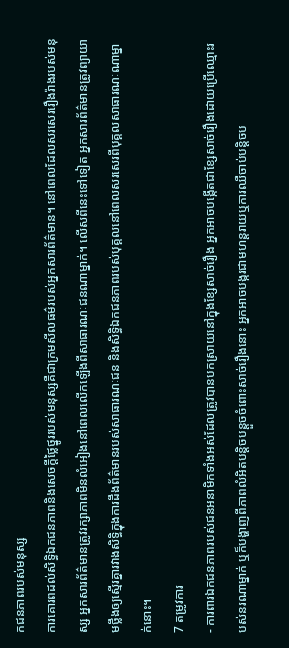កជនភាពរបស់មនុស្ស
ការគោរពដល់សិទ្ធិឯកជនភាពនិងសេចក្តីថ្លៃថ្នូររបស់មនុស្សគឺជាក្រមសីលធម៌របស់អ្នកសារព័ត៌មាន។ នៅពេលដែលសរសេររឿងរ៉ាងរបស់មនុស្ស អ្នកសារព័ត៌មានត្រូវរក្សាភាពមិនលំអៀងនៅពេលលើកឡើងពីសាធារណៈជនណាម្នាក់។ លើសពីនេះទៅទៀត អ្នកសារព័ត៌មានត្រូវព្យាយាមថ្លឹងឲ្យស្មើរគ្នារវាងសិទ្ធិក្នុងការដឹងព័ត៌មានរបស់សាធារណៈជន និងសិទ្ធិឯកជនភាពរបស់បុគ្គលនៅពេលសរសេរពីបុគ្គលសាធារណៈណាម្នាក់នោះ។
7 តម្រូវការ
- ការពារឯកជនភាពរបស់ជនអនាមិកទាំងអស់ដែលត្រូវបានបកស្រាយនៅក្នុងខ្សែសាច់រឿង អ្នកអាចបង្កើតជាខ្សែសាច់រឿងដោយប្រើឈ្មោះរបស់នរណាម្នាក់ ឬក៏បង្ហាញពីភាពលំអិតបន្តិចបន្តួចចំពោះសាច់រឿងនោះ អ្នកអាចបង្ករជាមហន្តរាយឬការឈឺចាប់បន្តិចប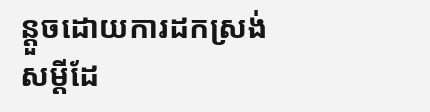ន្តួចដោយការដកស្រង់សម្តីដែ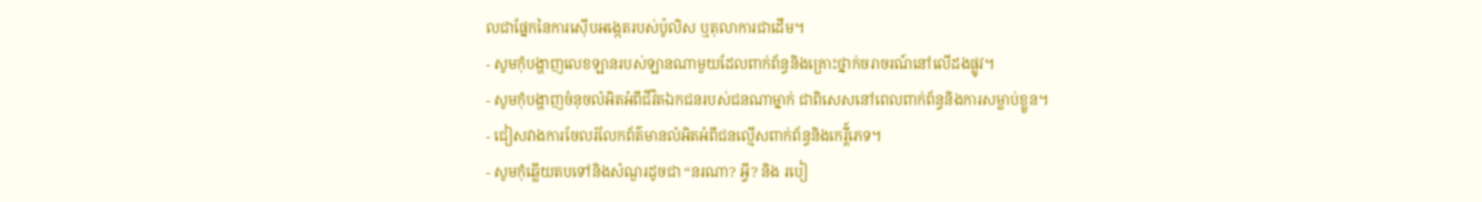លជាផ្នែកនៃការស៊ើបអង្កេតរបស់ប៉ូលិស ឬតុលាការជាដើម។
- សូមកុំបង្ហាញលេខឡានរបស់ឡានណាមួយដែលពាក់ព័ន្ធនិងគ្រោះថ្នាក់ចរាចរណ៍នៅលើដងផ្លូវ។
- សូមកុំបង្ហាញចំនុចលំអិតអំពីជីវិតឯកជនរបស់ជនណាម្នាក់ ជាពិសេសនៅពេលពាក់ព័ន្ធនិងការសម្លាប់ខ្លួន។
- ជៀសវាងការចែលរំលែកព័ត៌មានលំអិតអំពីជនល្មើសពាក់ព័ន្ធនិងកេរ្តី៍ភេទ។
- សូមកុំឆ្លើយតបទៅនិងសំណួរដូចជា “នរណា? អ្វី? និង របៀ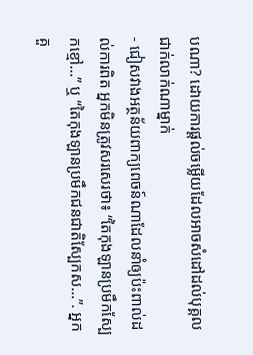បណា? ដោយការផ្តល់ចម្លើយដែលអាចសំដៅដល់បុគ្គលជាក់លាក់ណាម្នាក់
- ជៀសវាងអត្ថន័យពាក្យពេចន៍ណាដែលនាំឲ្យប៉ះពាល់ដល់ការពិត អ្នកមិនត្រូវសរសេរថា៖ “តៃកុងឡានប្រមឹកស្បែកខ្មៅ…” ឬ “តៃកុងឡានប្រមឹកជនជាតិស្បែកស…”. អ្នកគួ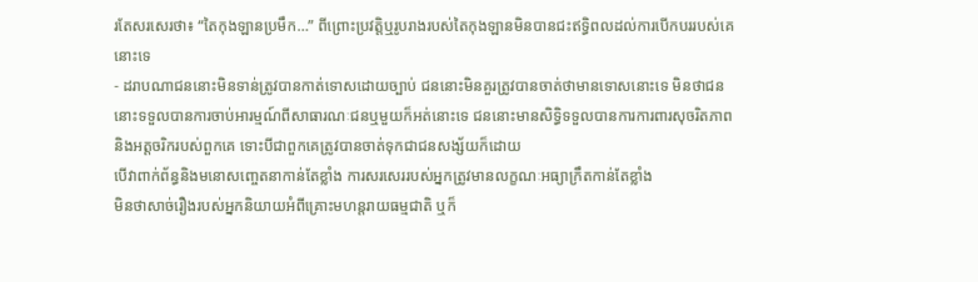រតែសរសេរថា៖ “តៃកុងឡានប្រមឹក…” ពីព្រោះប្រវត្តិឬរូបរាងរបស់តៃកុងឡានមិនបានជះឥទ្ធិពលដល់ការបើកបររបស់គេនោះទេ
- ដរាបណាជននោះមិនទាន់ត្រូវបានកាត់ទោសដោយច្បាប់ ជននោះមិនគួរត្រូវបានចាត់ថាមានទោសនោះទេ មិនថាជននោះទទួលបានការចាប់អារម្មណ៍ពីសាធារណៈជនឬមួយក៏អត់នោះទេ ជននោះមានសិទ្ធិទទួលបានការការពារសុចរិតភាពនិងអត្តចរិករបស់ពួកគេ ទោះបីជាពួកគេត្រូវបានចាត់ទុកជាជនសង្ស័យក៏ដោយ
បើវាពាក់ព័ន្ធនិងមនោសញ្ចេតនាកាន់តែខ្លាំង ការសរសេររបស់អ្នកត្រូវមានលក្ខណៈអធ្យាក្រឹតកាន់តែខ្លាំង
មិនថាសាច់រឿងរបស់អ្នកនិយាយអំពីគ្រោះមហន្តរាយធម្មជាតិ ឬក៏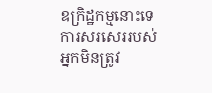ឧក្រិដ្ឋកម្មនោះទេ ការសរសេររបស់អ្នកមិនត្រូវ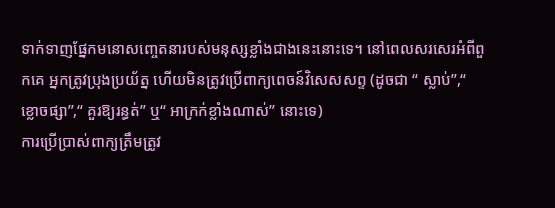ទាក់ទាញផ្នែកមនោសញ្ចេតនារបស់មនុស្សខ្លាំងជាងនេះនោះទេ។ នៅពេលសរសេរអំពីពួកគេ អ្នកត្រូវប្រុងប្រយ័ត្ន ហើយមិនត្រូវប្រើពាក្យពេចន៍វិសេសសព្ទ (ដូចជា “ ស្លាប់”,“ ខ្លោចផ្សា”,“ គួរឱ្យរន្ធត់” ឬ“ អាក្រក់ខ្លាំងណាស់” នោះទេ)
ការប្រើប្រាស់ពាក្យត្រឹមត្រូវ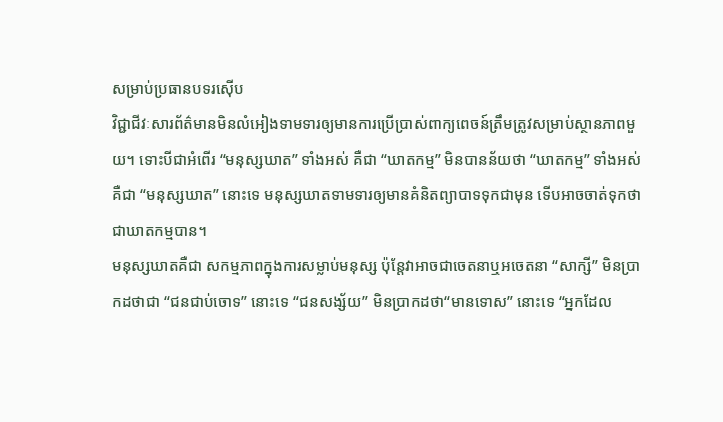សម្រាប់ប្រធានបទរស៊ើប
វិជ្ជាជីវៈសារព័ត៌មានមិនលំអៀងទាមទារឲ្យមានការប្រើប្រាស់ពាក្យពេចន៍ត្រឹមត្រូវសម្រាប់ស្ថានភាពមួយ។ ទោះបីជាអំពើរ “មនុស្សឃាត” ទាំងអស់ គឺជា “ឃាតកម្ម” មិនបានន័យថា “ឃាតកម្ម” ទាំងអស់គឺជា “មនុស្សឃាត” នោះទេ មនុស្សឃាតទាមទារឲ្យមានគំនិតព្យាបាទទុកជាមុន ទើបអាចចាត់ទុកថាជាឃាតកម្មបាន។
មនុស្សឃាតគឺជា សកម្មភាពក្នុងការសម្លាប់មនុស្ស ប៉ុន្តែវាអាចជាចេតនាឬអចេតនា “សាក្សី” មិនប្រាកដថាជា “ជនជាប់ចោទ” នោះទេ “ជនសង្ស័យ” មិនប្រាកដថា“មានទោស” នោះទេ “អ្នកដែល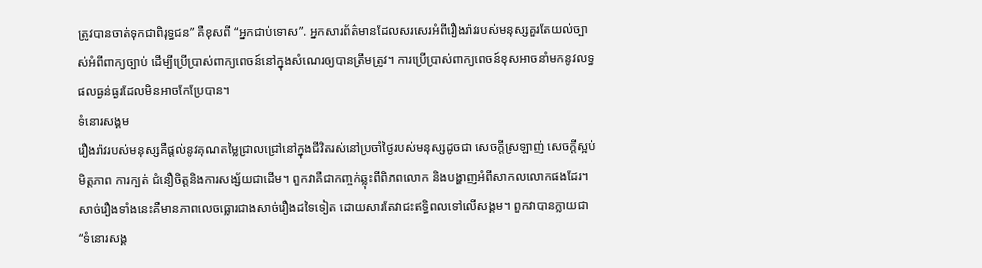ត្រូវបានចាត់ទុកជាពិរុទ្ធជន” គឺខុសពី “អ្នកជាប់ទោស”. អ្នកសារព័ត៌មានដែលសរសេរអំពីរឿងរ៉ាវរបស់មនុស្សគួរតែយល់ច្បាស់អំពីពាក្យច្បាប់ ដើម្បីប្រើប្រាស់ពាក្យពេចន៍នៅក្នុងសំណេរឲ្យបានត្រឹមត្រូវ។ ការប្រើប្រាស់ពាក្យពេចន៍ខុសអាចនាំមកនូវលទ្ធផលធ្ងន់ធ្ងរដែលមិនអាចកែប្រែបាន។
ទំនោរសង្គម
រឿងរ៉ាវរបស់មនុស្សគឺផ្តល់នូវគុណតម្លៃជ្រាលជ្រៅនៅក្នុងជីវិតរស់នៅប្រចាំថ្ងៃរបស់មនុស្សដូចជា សេចក្តីស្រឡាញ់ សេចក្តីស្អប់ មិត្តភាព ការក្បត់ ជំនឿចិត្តនិងការសង្ស័យជាដើម។ ពួកវាគឺជាកញ្ចក់ឆ្លុះពីពិភពលោក និងបង្ហាញអំពីសាកលលោកផងដែរ។ សាច់រឿងទាំងនេះគឺមានភាពលេចធ្លោរជាងសាច់រឿងដទៃទៀត ដោយសារតែវាជះឥទ្ធិពលទៅលើសង្គម។ ពួកវាបានក្លាយជា “ទំនោរសង្គ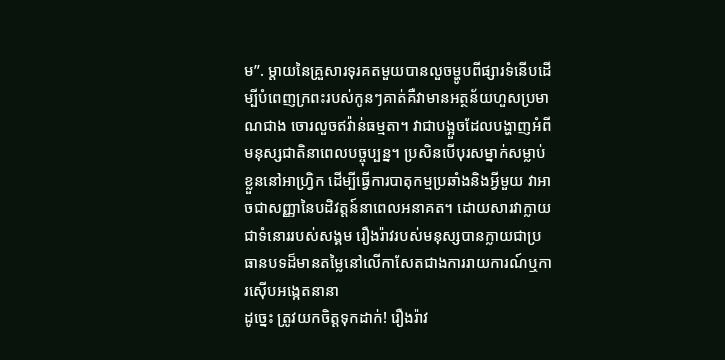ម”. ម្តាយនៃគ្រួសារទុរគតមួយបានលួចម្ហូបពីផ្សារទំនើបដើម្បីបំពេញក្រពះរបស់កូនៗគាត់គឺវាមានអត្ថន័យហួសប្រមាណជាង ចោរលួចឥវ៉ាន់ធម្មតា។ វាជាបង្អួចដែលបង្ហាញអំពីមនុស្សជាតិនាពេលបច្ចុប្បន្ន។ ប្រសិនបើបុរសម្នាក់សម្លាប់ខ្លួននៅអាហ្វ្រិក ដើម្បីធ្វើការបាតុកម្មប្រឆាំងនិងអ្វីមួយ វាអាចជាសញ្ញានៃបដិវត្តន៍នាពេលអនាគត។ ដោយសារវាក្លាយជាទំនោររបស់សង្គម រឿងរ៉ាវរបស់មនុស្សបានក្លាយជាប្រធានបទដ៏មានតម្លៃនៅលើកាសែតជាងការរាយការណ៍ឬការស៊ើបអង្កេតនានា
ដូច្នេះ ត្រូវយកចិត្តទុកដាក់! រឿងរ៉ាវ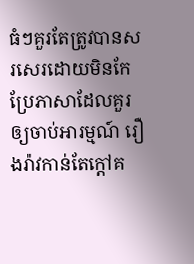ធំៗគួរតែត្រូវបានសរសេរដោយមិនកែប្រែភាសាដែលគួរឲ្យចាប់អារម្មណ៍ រឿងរ៉ាវកាន់តែក្តៅគ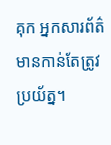គុក អ្នកសារព័ត៌មានកាន់តែត្រូវប្រយ័ត្ន។